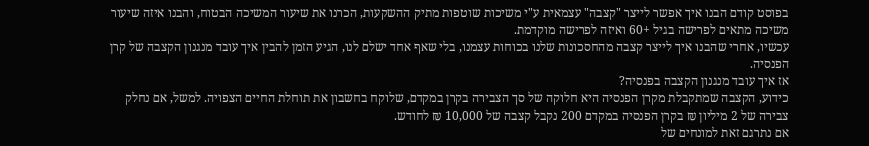בפוסט קודם הבנו איך אפשר לייצר "קצבה" עצמאית ע"י משיכות שוטפות מתיק ההשקעות, הכרנו את שיעור המשיכה הבטוח, והבנו איזה שיעור משיכה מתאים לפרישה בגיל +60 ואיזה לפרישה מוקדמת.
עכשיו, אחרי שהבנו איך לייצר קצבה מהחסכונות שלנו בכוחות עצמנו, בלי שאף אחד ישלם לנו, הגיע הזמן להבין איך עובד מנגנון הקצבה של קרן הפנסיה.
אז איך עובד מנגנון הקצבה בפנסיה?
כידוע, הקצבה שמתקבלת מקרן הפנסיה היא חלוקה של סך הצבירה בקרן במקדם, שלוקח בחשבון את תוחלת החיים הצפויה. למשל, אם נחלק צבירה של 2 מיליון ₪ בקרן הפנסיה במקדם 200 נקבל קצבה של 10,000 ₪ לחודש.
אם נתרגם זאת למונחים של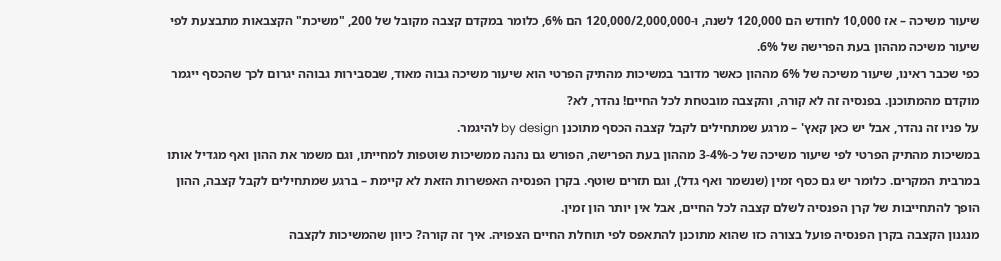שיעור משיכה – אז 10,000 לחודש הם 120,000 לשנה, ו-120,000/2,000,000 הם 6%, כלומר במקדם קצבה מקובל של 200, "משיכת" הקצבאות מתבצעת לפי שיעור משיכה מההון בעת הפרישה של 6%.
כפי שכבר ראינו, שיעור משיכה של 6% מההון כאשר מדובר במשיכות מהתיק הפרטי הוא שיעור משיכה גבוה מאוד, שבסבירות גבוהה יגרום לכך שהכסף ייגמר מוקדם מהמתוכנן. בפנסיה זה לא קורה, והקצבה מובטחת לכל החיים! נהדר, לא?
על פניו זה נהדר, אבל יש כאן קאץ' – מרגע שמתחילים לקבל קצבה הכסף מתוכנן by design להיגמר.
במשיכות מהתיק הפרטי לפי שיעור משיכה של כ-3-4% מההון בעת הפרישה, הפורש גם נהנה ממשיכות שוטפות למחייתו, וגם משמר את ההון ואף מגדיל אותו במרבית המקרים. כלומר יש גם כסף זמין (שנשמר ואף גדל), וגם תזרים שוטף. בקרן הפנסיה האפשרות הזאת לא קיימת – ברגע שמתחילים לקבל קצבה, ההון הופך להתחייבות של קרן הפנסיה לשלם קצבה לכל החיים, אבל אין יותר הון זמין.
מנגנון הקצבה בקרן הפנסיה פועל בצורה כזו שהוא מתוכנן להתאפס לפי תוחלת החיים הצפויה. איך זה קורה? כיוון שהמשיכות לקצבה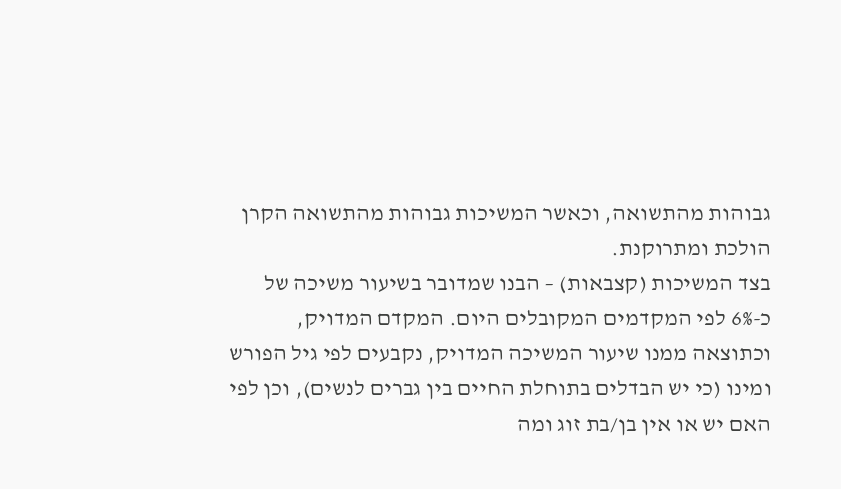גבוהות מהתשואה, וכאשר המשיכות גבוהות מהתשואה הקרן הולכת ומתרוקנת.
בצד המשיכות (קצבאות) – הבנו שמדובר בשיעור משיכה של כ-6% לפי המקדמים המקובלים היום. המקדם המדויק, וכתוצאה ממנו שיעור המשיכה המדויק, נקבעים לפי גיל הפורש ומינו (כי יש הבדלים בתוחלת החיים בין גברים לנשים), וכן לפי האם יש או אין בן/בת זוג ומה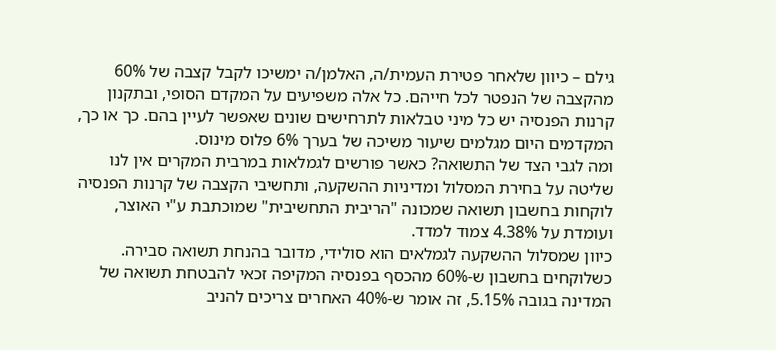גילם – כיוון שלאחר פטירת העמית/ה, האלמן/ה ימשיכו לקבל קצבה של 60% מהקצבה של הנפטר לכל חייהם. כל אלה משפיעים על המקדם הסופי, ובתקנון קרנות הפנסיה יש כל מיני טבלאות לתרחישים שונים שאפשר לעיין בהם. כך או כך, המקדמים היום מגלמים שיעור משיכה של בערך 6% פלוס מינוס.
ומה לגבי הצד של התשואה? כאשר פורשים לגמלאות במרבית המקרים אין לנו שליטה על בחירת המסלול ומדיניות ההשקעה, ותחשיבי הקצבה של קרנות הפנסיה לוקחות בחשבון תשואה שמכונה "הריבית התחשיבית" שמוכתבת ע"י האוצר, ועומדת על 4.38% צמוד למדד.
כיוון שמסלול ההשקעה לגמלאים הוא סולידי, מדובר בהנחת תשואה סבירה. כשלוקחים בחשבון ש-60% מהכסף בפנסיה המקיפה זכאי להבטחת תשואה של המדינה בגובה 5.15%, זה אומר ש-40% האחרים צריכים להניב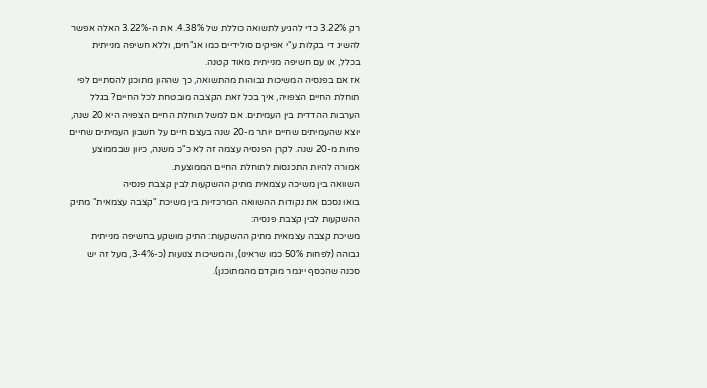רק 3.22% כדי להגיע לתשואה כוללת של 4.38%. את ה-3.22% האלה אפשר להשיג די בקלות ע"י אפיקים סולידיים כמו אג"חים, וללא חשיפה מנייתית בכלל, או עם חשיפה מנייתית מאוד קטנה.
אז אם בפנסיה המשיכות גבוהות מהתשואה, כך שההון מתוכנן להסתיים לפי תוחלת החיים הצפויה, איך בכל זאת הקצבה מובטחת לכל החיים? בגלל הערבות ההדדית בין העמיתים. אם למשל תוחלת החיים הצפויה היא 20 שנה, יוצא שהעמיתים שחיים יותר מ-20 שנה בעצם חיים על חשבון העמיתים שחיים פחות מ-20 שנה. לקרן הפנסיה עצמה זה לא כ"כ משנה, כיוון שבממוצע אמורה להיות התכנסות לתוחלת החיים הממוצעת.
השוואה בין משיכה עצמאית מתיק ההשקעות לבין קצבת פנסיה
בואו נסכם את נקודות ההשוואה המרכזיות בין משיכת "קצבה עצמאית" מתיק ההשקעות לבין קצבת פנסיה:
משיכת קצבה עצמאית מתיק ההשקעות: התיק מושקע בחשיפה מנייתית גבוהה (לפחות 50% כמו שראינו), והמשיכות צנועות (כ-3-4%, מעל זה יש סכנה שהכסף ייגמר מוקדם מהמתוכנן).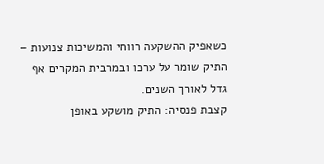כשאפיק ההשקעה רווחי והמשיכות צנועות – התיק שומר על ערכו ובמרבית המקרים אף גדל לאורך השנים.
קצבת פנסיה: התיק מושקע באופן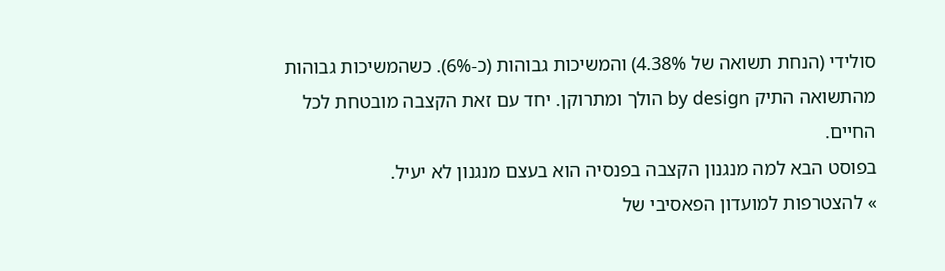סולידי (הנחת תשואה של 4.38%) והמשיכות גבוהות (כ-6%). כשהמשיכות גבוהות מהתשואה התיק by design הולך ומתרוקן. יחד עם זאת הקצבה מובטחת לכל החיים.
בפוסט הבא למה מנגנון הקצבה בפנסיה הוא בעצם מנגנון לא יעיל.
» להצטרפות למועדון הפאסיבי של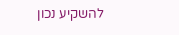להשקיע נכון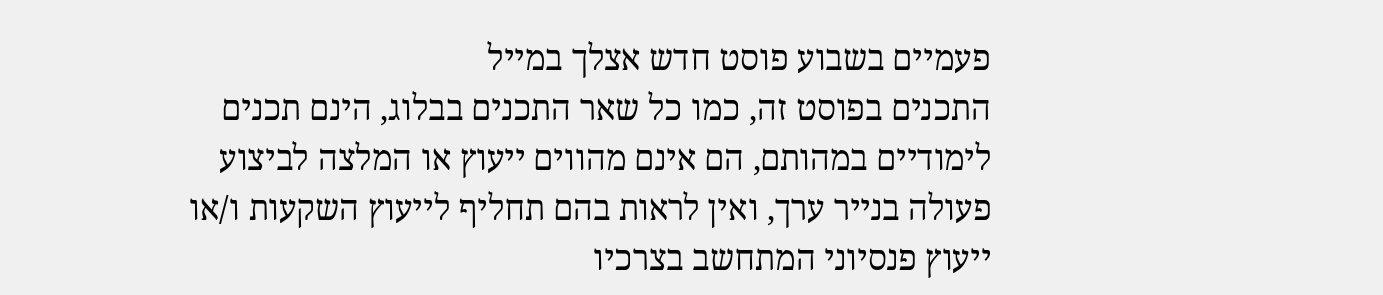פעמיים בשבוע פוסט חדש אצלך במייל
התכנים בפוסט זה, כמו כל שאר התכנים בבלוג, הינם תכנים לימודיים במהותם, הם אינם מהווים ייעוץ או המלצה לביצוע פעולה בנייר ערך, ואין לראות בהם תחליף לייעוץ השקעות ו/או ייעוץ פנסיוני המתחשב בצרכיו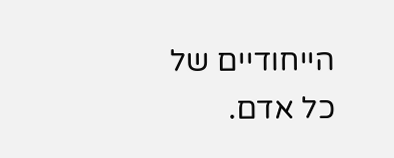הייחודיים של כל אדם.